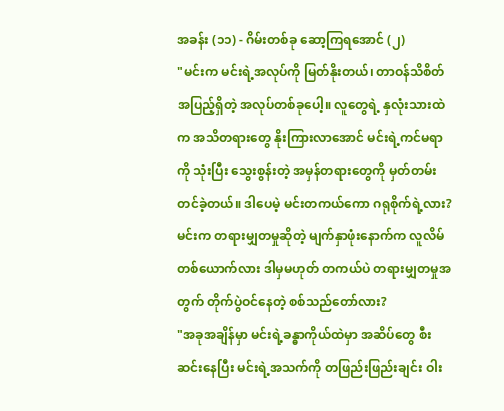အခန်း (၁၁) - ဂိမ်းတစ်ခု ဆော့ကြရအောင် (၂)
"မင်းက မင်းရဲ့အလုပ်ကို မြတ်နိုးတယ်၊ တာဝန်သိစိတ် အပြည့်ရှိတဲ့ အလုပ်တစ်ခုပေါ့။ လူတွေရဲ့ နှလုံးသားထဲက အသိတရားတွေ နိုးကြားလာအောင် မင်းရဲ့ကင်မရာကို သုံးပြီး သွေးစွန်းတဲ့ အမှန်တရားတွေကို မှတ်တမ်းတင်ခဲ့တယ်။ ဒါပေမဲ့ မင်းတကယ်ကော ဂရုစိုက်ရဲ့လား? မင်းက တရားမျှတမှုဆိုတဲ့ မျက်နှာဖုံးနောက်က လူလိမ်တစ်ယောက်လား ဒါမှမဟုတ် တကယ်ပဲ တရားမျှတမှုအတွက် တိုက်ပွဲဝင်နေတဲ့ စစ်သည်တော်လား?
"အခုအချိန်မှာ မင်းရဲ့ခန္ဓာကိုယ်ထဲမှာ အဆိပ်တွေ စီးဆင်းနေပြီး မင်းရဲ့အသက်ကို တဖြည်းဖြည်းချင်း ဝါး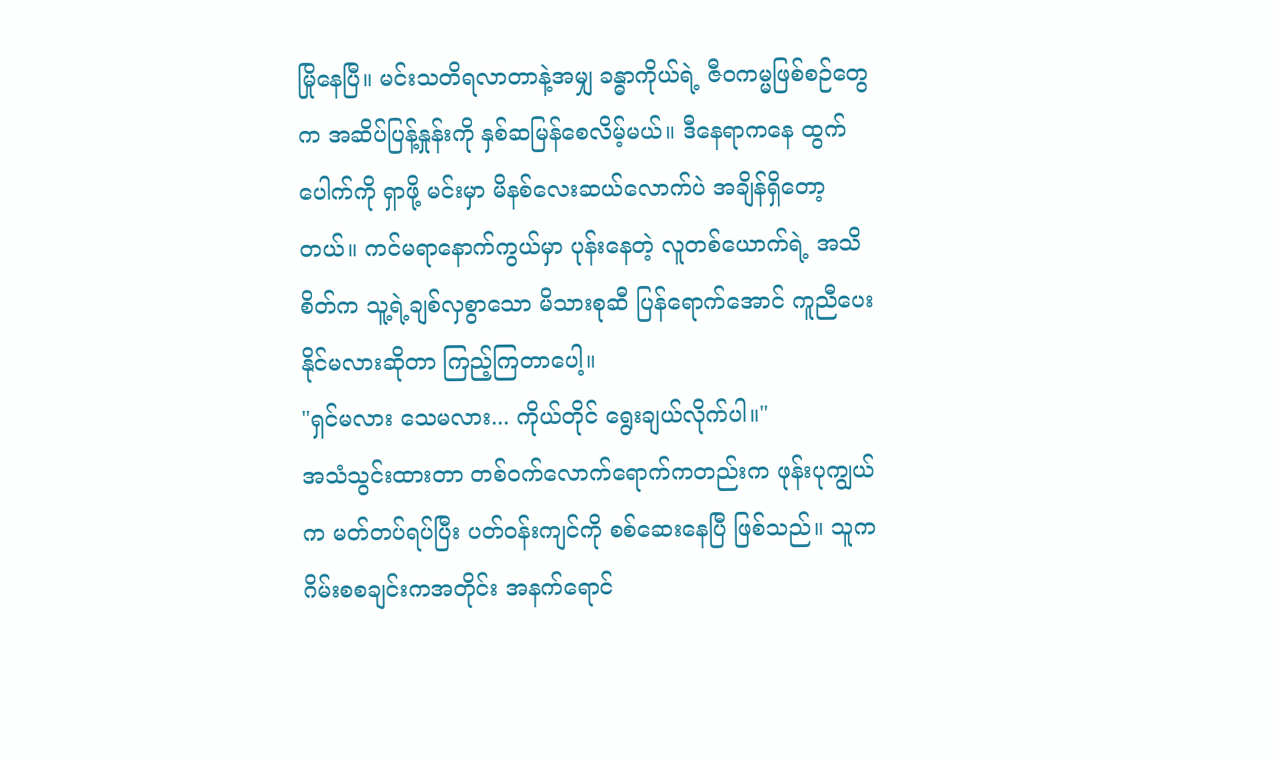မြိုနေပြီ။ မင်းသတိရလာတာနဲ့အမျှ ခန္ဓာကိုယ်ရဲ့ ဇီဝကမ္မဖြစ်စဉ်တွေက အဆိပ်ပြန့်နှုန်းကို နှစ်ဆမြန်စေလိမ့်မယ်။ ဒီနေရာကနေ ထွက်ပေါက်ကို ရှာဖို့ မင်းမှာ မိနစ်လေးဆယ်လောက်ပဲ အချိန်ရှိတော့တယ်။ ကင်မရာနောက်ကွယ်မှာ ပုန်းနေတဲ့ လူတစ်ယောက်ရဲ့ အသိစိတ်က သူ့ရဲ့ချစ်လှစွာသော မိသားစုဆီ ပြန်ရောက်အောင် ကူညီပေးနိုင်မလားဆိုတာ ကြည့်ကြတာပေါ့။
"ရှင်မလား သေမလား... ကိုယ်တိုင် ရွေးချယ်လိုက်ပါ။"
အသံသွင်းထားတာ တစ်ဝက်လောက်ရောက်ကတည်းက ဖုန်းပုကျွယ်က မတ်တပ်ရပ်ပြီး ပတ်ဝန်းကျင်ကို စစ်ဆေးနေပြီ ဖြစ်သည်။ သူက ဂိမ်းစစချင်းကအတိုင်း အနက်ရောင်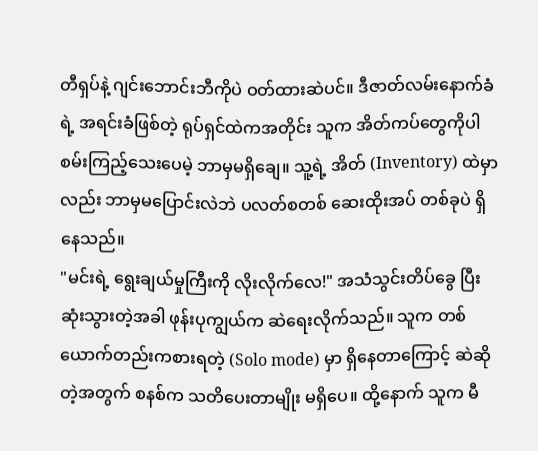တီရှပ်နဲ့ ဂျင်းဘောင်းဘီကိုပဲ ဝတ်ထားဆဲပင်။ ဒီဇာတ်လမ်းနောက်ခံရဲ့ အရင်းခံဖြစ်တဲ့ ရုပ်ရှင်ထဲကအတိုင်း သူက အိတ်ကပ်တွေကိုပါ စမ်းကြည့်သေးပေမဲ့ ဘာမှမရှိချေ။ သူ့ရဲ့ အိတ် (Inventory) ထဲမှာလည်း ဘာမှမပြောင်းလဲဘဲ ပလတ်စတစ် ဆေးထိုးအပ် တစ်ခုပဲ ရှိနေသည်။
"မင်းရဲ့ ရွေးချယ်မှုကြီးကို လိုးလိုက်လေ!" အသံသွင်းတိပ်ခွေ ပြီးဆုံးသွားတဲ့အခါ ဖုန်းပုကျွယ်က ဆဲရေးလိုက်သည်။ သူက တစ်ယောက်တည်းကစားရတဲ့ (Solo mode) မှာ ရှိနေတာကြောင့် ဆဲဆိုတဲ့အတွက် စနစ်က သတိပေးတာမျိုး မရှိပေ။ ထို့နောက် သူက မီ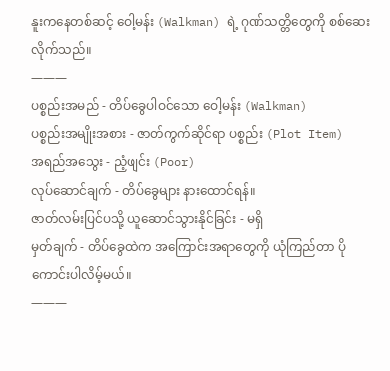နူးကနေတစ်ဆင့် ဝေါ့မန်း (Walkman) ရဲ့ ဂုဏ်သတ္တိတွေကို စစ်ဆေးလိုက်သည်။
———
ပစ္စည်းအမည် - တိပ်ခွေပါဝင်သော ဝေါ့မန်း (Walkman)
ပစ္စည်းအမျိုးအစား - ဇာတ်ကွက်ဆိုင်ရာ ပစ္စည်း (Plot Item)
အရည်အသွေး - ညံ့ဖျင်း (Poor)
လုပ်ဆောင်ချက် - တိပ်ခွေများ နားထောင်ရန်။
ဇာတ်လမ်းပြင်ပသို့ ယူဆောင်သွားနိုင်ခြင်း - မရှိ
မှတ်ချက် - တိပ်ခွေထဲက အကြောင်းအရာတွေကို ယုံကြည်တာ ပိုကောင်းပါလိမ့်မယ်။
———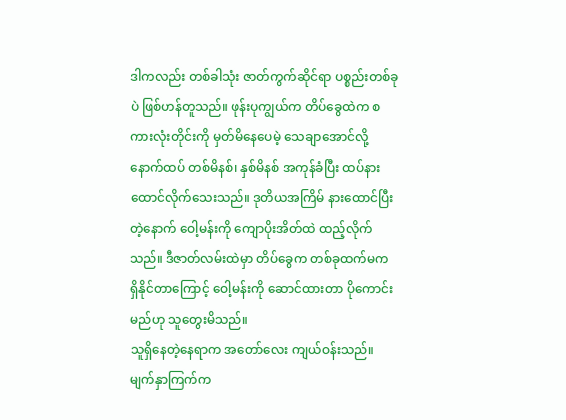ဒါကလည်း တစ်ခါသုံး ဇာတ်ကွက်ဆိုင်ရာ ပစ္စည်းတစ်ခုပဲ ဖြစ်ဟန်တူသည်။ ဖုန်းပုကျွယ်က တိပ်ခွေထဲက စကားလုံးတိုင်းကို မှတ်မိနေပေမဲ့ သေချာအောင်လို့ နောက်ထပ် တစ်မိနစ်၊ နှစ်မိနစ် အကုန်ခံပြီး ထပ်နားထောင်လိုက်သေးသည်။ ဒုတိယအကြိမ် နားထောင်ပြီးတဲ့နောက် ဝေါ့မန်းကို ကျောပိုးအိတ်ထဲ ထည့်လိုက်သည်။ ဒီဇာတ်လမ်းထဲမှာ တိပ်ခွေက တစ်ခုထက်မက ရှိနိုင်တာကြောင့် ဝေါ့မန်းကို ဆောင်ထားတာ ပိုကောင်းမည်ဟု သူတွေးမိသည်။
သူရှိနေတဲ့နေရာက အတော်လေး ကျယ်ဝန်းသည်။ မျက်နှာကြက်က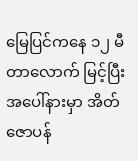မြေပြင်ကနေ ၁၂ မီတာလောက် မြင့်ပြီး အပေါ်နားမှာ အိတ်ဇောပန်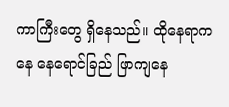ကာကြီးတွေ ရှိနေသည်။ ထိုနေရာကနေ နေရောင်ခြည် ဖြာကျနေ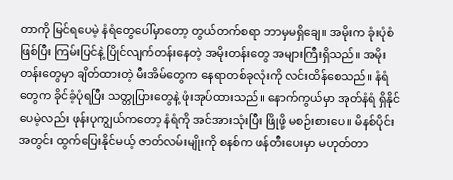တာကို မြင်ရပေမဲ့ နံရံတွေပေါ်မှာတော့ တွယ်တက်စရာ ဘာမှမရှိချေ။ အမိုးက ခုံးပုံစံဖြစ်ပြီး ကြမ်းပြင်နဲ့ ပြိုင်လျက်တန်းနေတဲ့ အမိုးတန်းတွေ အများကြီးရှိသည်။ အမိုးတန်းတွေမှာ ချိတ်ထားတဲ့ မီးအိမ်တွေက နေရာတစ်ခုလုံးကို လင်းထိန်စေသည်။ နံရံတွေက ခိုင်ခံ့ပုံရပြီး သတ္တုပြားတွေနဲ့ ဖုံးအုပ်ထားသည်။ နောက်ကွယ်မှာ အုတ်နံရံ ရှိနိုင်ပေမဲ့လည်း ဖုန်းပုကျွယ်ကတော့ နံရံကို အင်အားသုံးပြီး ဖြိုဖို့ မစဉ်းစားပေ။ မိနစ်ပိုင်းအတွင်း ထွက်ပြေးနိုင်မယ့် ဇာတ်လမ်းမျိုးကို စနစ်က ဖန်တီးပေးမှာ မဟုတ်တာ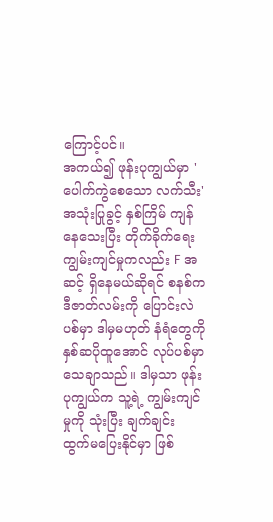ကြောင့်ပင်။
အကယ်၍ ဖုန်းပုကျွယ်မှာ 'ပေါက်ကွဲစေသော လက်သီး' အသုံးပြုခွင့် နှစ်ကြိမ် ကျန်နေသေးပြီး တိုက်ခိုက်ရေး ကျွမ်းကျင်မှုကလည်း F အဆင့် ရှိနေမယ်ဆိုရင် စနစ်က ဒီဇာတ်လမ်းကို ပြောင်းလဲပစ်မှာ ဒါမှမဟုတ် နံရံတွေကို နှစ်ဆပိုထူအောင် လုပ်ပစ်မှာ သေချာသည်။ ဒါမှသာ ဖုန်းပုကျွယ်က သူ့ရဲ့ ကျွမ်းကျင်မှုကို သုံးပြီး ချက်ချင်း ထွက်မပြေးနိုင်မှာ ဖြစ်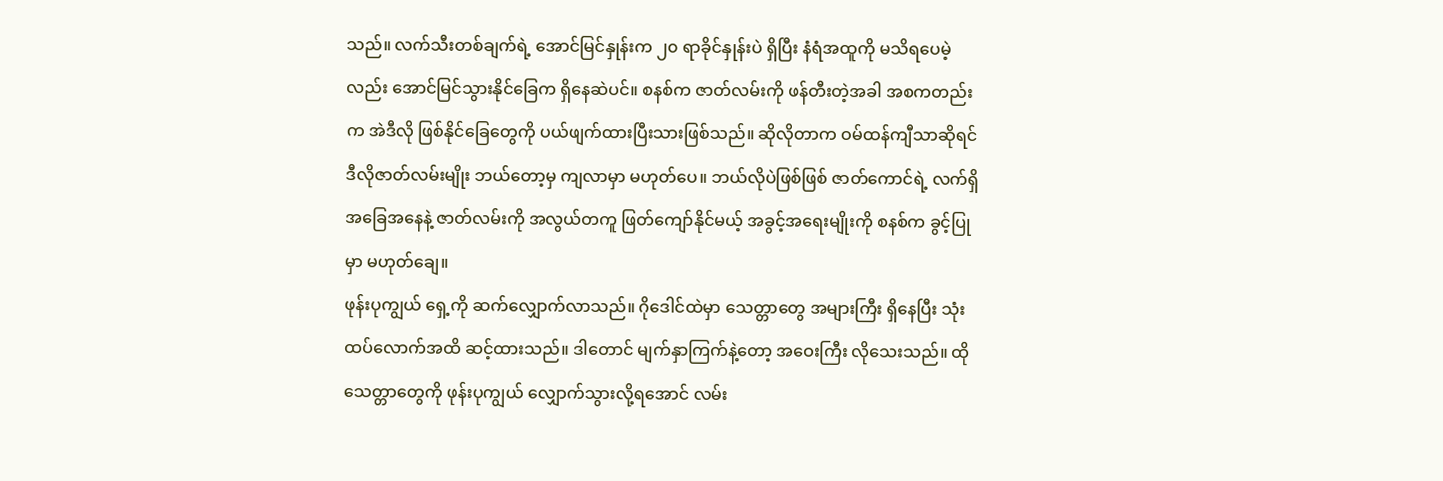သည်။ လက်သီးတစ်ချက်ရဲ့ အောင်မြင်နှုန်းက ၂၀ ရာခိုင်နှုန်းပဲ ရှိပြီး နံရံအထူကို မသိရပေမဲ့လည်း အောင်မြင်သွားနိုင်ခြေက ရှိနေဆဲပင်။ စနစ်က ဇာတ်လမ်းကို ဖန်တီးတဲ့အခါ အစကတည်းက အဲဒီလို ဖြစ်နိုင်ခြေတွေကို ပယ်ဖျက်ထားပြီးသားဖြစ်သည်။ ဆိုလိုတာက ဝမ်ထန်ကျီသာဆိုရင် ဒီလိုဇာတ်လမ်းမျိုး ဘယ်တော့မှ ကျလာမှာ မဟုတ်ပေ။ ဘယ်လိုပဲဖြစ်ဖြစ် ဇာတ်ကောင်ရဲ့ လက်ရှိအခြေအနေနဲ့ ဇာတ်လမ်းကို အလွယ်တကူ ဖြတ်ကျော်နိုင်မယ့် အခွင့်အရေးမျိုးကို စနစ်က ခွင့်ပြုမှာ မဟုတ်ချေ။
ဖုန်းပုကျွယ် ရှေ့ကို ဆက်လျှောက်လာသည်။ ဂိုဒေါင်ထဲမှာ သေတ္တာတွေ အများကြီး ရှိနေပြီး သုံးထပ်လောက်အထိ ဆင့်ထားသည်။ ဒါတောင် မျက်နှာကြက်နဲ့တော့ အဝေးကြီး လိုသေးသည်။ ထိုသေတ္တာတွေကို ဖုန်းပုကျွယ် လျှောက်သွားလို့ရအောင် လမ်း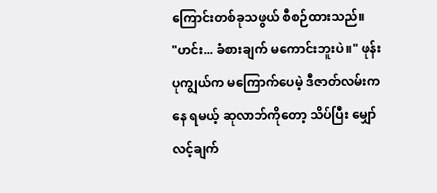ကြောင်းတစ်ခုသဖွယ် စီစဉ်ထားသည်။
"ဟင်း... ခံစားချက် မကောင်းဘူးပဲ။" ဖုန်းပုကျွယ်က မကြောက်ပေမဲ့ ဒီဇာတ်လမ်းကနေ ရမယ့် ဆုလာဘ်ကိုတော့ သိပ်ပြီး မျှော်လင့်ချက်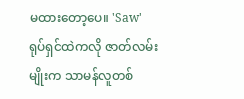မထားတော့ပေ။ 'Saw' ရုပ်ရှင်ထဲကလို ဇာတ်လမ်းမျိုးက သာမန်လူတစ်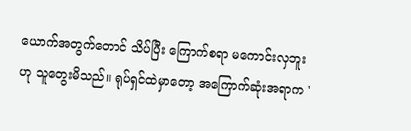ယောက်အတွက်တောင် သိပ်ပြီး ကြောက်စရာ မကောင်းလှဘူးဟု သူတွေးမိသည်။ ရုပ်ရှင်ထဲမှာတော့ အကြောက်ဆုံးအရာက '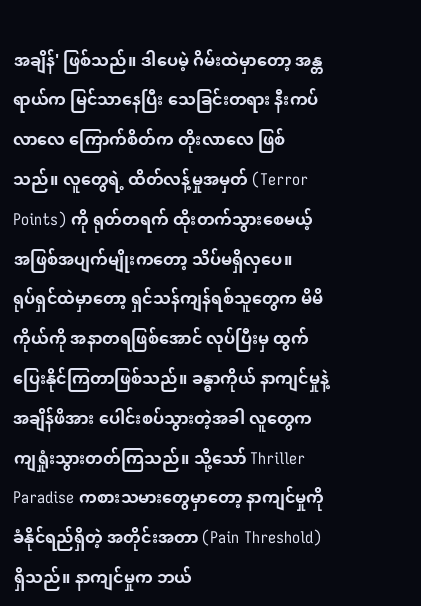အချိန်' ဖြစ်သည်။ ဒါပေမဲ့ ဂိမ်းထဲမှာတော့ အန္တရာယ်က မြင်သာနေပြီး သေခြင်းတရား နီးကပ်လာလေ ကြောက်စိတ်က တိုးလာလေ ဖြစ်သည်။ လူတွေရဲ့ ထိတ်လန့်မှုအမှတ် (Terror Points) ကို ရုတ်တရက် ထိုးတက်သွားစေမယ့် အဖြစ်အပျက်မျိုးကတော့ သိပ်မရှိလှပေ။
ရုပ်ရှင်ထဲမှာတော့ ရှင်သန်ကျန်ရစ်သူတွေက မိမိကိုယ်ကို အနာတရဖြစ်အောင် လုပ်ပြီးမှ ထွက်ပြေးနိုင်ကြတာဖြစ်သည်။ ခန္ဓာကိုယ် နာကျင်မှုနဲ့ အချိန်ဖိအား ပေါင်းစပ်သွားတဲ့အခါ လူတွေက ကျရှုံးသွားတတ်ကြသည်။ သို့သော် Thriller Paradise ကစားသမားတွေမှာတော့ နာကျင်မှုကို ခံနိုင်ရည်ရှိတဲ့ အတိုင်းအတာ (Pain Threshold) ရှိသည်။ နာကျင်မှုက ဘယ်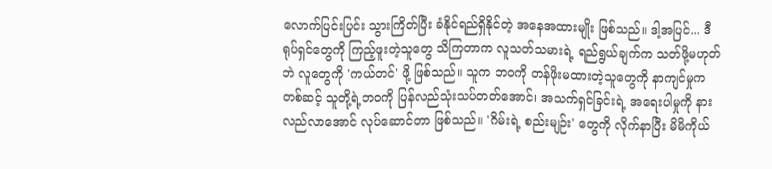လောက်ပြင်းပြင်း သွားကြိတ်ပြီး ခံနိုင်ရည်ရှိနိုင်တဲ့ အနေအထားမျိုး ဖြစ်သည်။ ဒါ့အပြင်... ဒီရုပ်ရှင်တွေကို ကြည့်ဖူးတဲ့သူတွေ သိကြတာက လူသတ်သမားရဲ့ ရည်ရွယ်ချက်က သတ်ဖို့မဟုတ်ဘဲ လူတွေကို 'ကယ်တင်' ဖို့ ဖြစ်သည်။ သူက ဘဝကို တန်ဖိုးမထားတဲ့သူတွေကို နာကျင်မှုကတစ်ဆင့် သူတို့ရဲ့ဘဝကို ပြန်လည်သုံးသပ်တတ်အောင်၊ အသက်ရှင်ခြင်းရဲ့ အရေးပါမှုကို နားလည်လာအောင် လုပ်ဆောင်တာ ဖြစ်သည်။ 'ဂိမ်းရဲ့ စည်းမျဉ်း' တွေကို လိုက်နာပြီး မိမိကိုယ်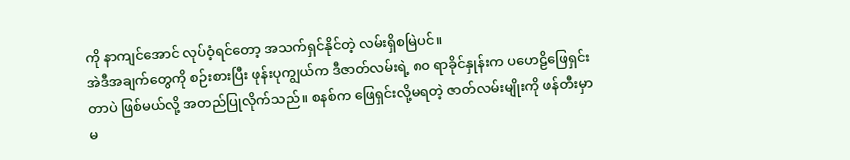ကို နာကျင်အောင် လုပ်ဝံ့ရင်တော့ အသက်ရှင်နိုင်တဲ့ လမ်းရှိစမြဲပင်။
အဲဒီအချက်တွေကို စဉ်းစားပြီး ဖုန်းပုကျွယ်က ဒီဇာတ်လမ်းရဲ့ ၈၀ ရာခိုင်နှုန်းက ပဟေဠိဖြေရှင်းတာပဲ ဖြစ်မယ်လို့ အတည်ပြုလိုက်သည်။ စနစ်က ဖြေရှင်းလို့မရတဲ့ ဇာတ်လမ်းမျိုးကို ဖန်တီးမှာ မ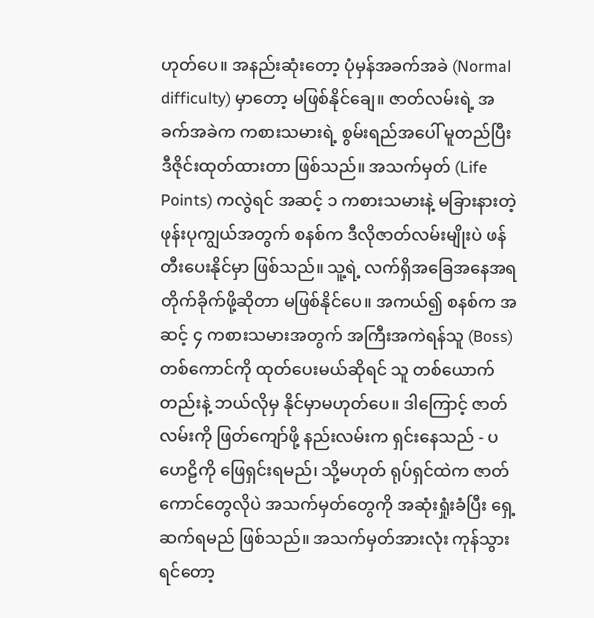ဟုတ်ပေ။ အနည်းဆုံးတော့ ပုံမှန်အခက်အခဲ (Normal difficulty) မှာတော့ မဖြစ်နိုင်ချေ။ ဇာတ်လမ်းရဲ့ အခက်အခဲက ကစားသမားရဲ့ စွမ်းရည်အပေါ် မူတည်ပြီး ဒီဇိုင်းထုတ်ထားတာ ဖြစ်သည်။ အသက်မှတ် (Life Points) ကလွဲရင် အဆင့် ၁ ကစားသမားနဲ့ မခြားနားတဲ့ ဖုန်းပုကျွယ်အတွက် စနစ်က ဒီလိုဇာတ်လမ်းမျိုးပဲ ဖန်တီးပေးနိုင်မှာ ဖြစ်သည်။ သူ့ရဲ့ လက်ရှိအခြေအနေအရ တိုက်ခိုက်ဖို့ဆိုတာ မဖြစ်နိုင်ပေ။ အကယ်၍ စနစ်က အဆင့် ၄ ကစားသမားအတွက် အကြီးအကဲရန်သူ (Boss) တစ်ကောင်ကို ထုတ်ပေးမယ်ဆိုရင် သူ တစ်ယောက်တည်းနဲ့ ဘယ်လိုမှ နိုင်မှာမဟုတ်ပေ။ ဒါကြောင့် ဇာတ်လမ်းကို ဖြတ်ကျော်ဖို့ နည်းလမ်းက ရှင်းနေသည် - ပဟေဠိကို ဖြေရှင်းရမည်၊ သို့မဟုတ် ရုပ်ရှင်ထဲက ဇာတ်ကောင်တွေလိုပဲ အသက်မှတ်တွေကို အဆုံးရှုံးခံပြီး ရှေ့ဆက်ရမည် ဖြစ်သည်။ အသက်မှတ်အားလုံး ကုန်သွားရင်တော့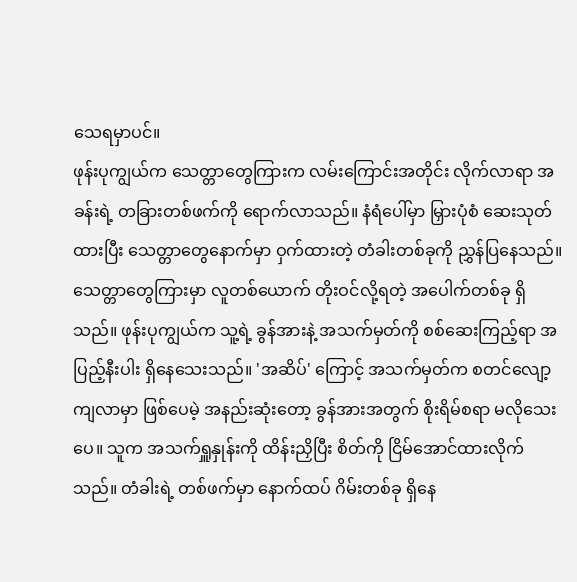သေရမှာပင်။
ဖုန်းပုကျွယ်က သေတ္တာတွေကြားက လမ်းကြောင်းအတိုင်း လိုက်လာရာ အခန်းရဲ့ တခြားတစ်ဖက်ကို ရောက်လာသည်။ နံရံပေါ်မှာ မြှားပုံစံ ဆေးသုတ်ထားပြီး သေတ္တာတွေနောက်မှာ ဝှက်ထားတဲ့ တံခါးတစ်ခုကို ညွှန်ပြနေသည်။ သေတ္တာတွေကြားမှာ လူတစ်ယောက် တိုးဝင်လို့ရတဲ့ အပေါက်တစ်ခု ရှိသည်။ ဖုန်းပုကျွယ်က သူ့ရဲ့ ခွန်အားနဲ့ အသက်မှတ်ကို စစ်ဆေးကြည့်ရာ အပြည့်နီးပါး ရှိနေသေးသည်။ 'အဆိပ်' ကြောင့် အသက်မှတ်က စတင်လျော့ကျလာမှာ ဖြစ်ပေမဲ့ အနည်းဆုံးတော့ ခွန်အားအတွက် စိုးရိမ်စရာ မလိုသေးပေ။ သူက အသက်ရှူနှုန်းကို ထိန်းညှိပြီး စိတ်ကို ငြိမ်အောင်ထားလိုက်သည်။ တံခါးရဲ့ တစ်ဖက်မှာ နောက်ထပ် ဂိမ်းတစ်ခု ရှိနေ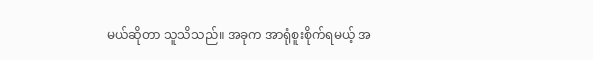မယ်ဆိုတာ သူသိသည်။ အခုက အာရုံစူးစိုက်ရမယ့် အ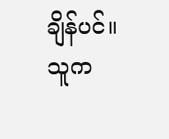ချိန်ပင်။
သူက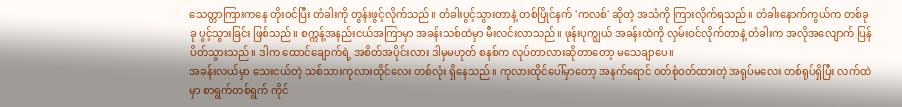သေတ္တာကြားကနေ တိုးဝင်ပြီး တံခါးကို တွန်းဖွင့်လိုက်သည်။ တံခါးပွင့်သွားတာနဲ့ တစ်ပြိုင်နက် 'ကလစ်' ဆိုတဲ့ အသံကို ကြားလိုက်ရသည်။ တံခါးနောက်ကွယ်က တစ်ခုခု ပွင့်သွားခြင်း ဖြစ်သည်။ စက္ကန့်အနည်းငယ်အကြာမှာ အခန်းသစ်ထဲမှာ မီးလင်းလာသည်။ ဖုန်းပုကျွယ် အခန်းထဲကို လှမ်းဝင်လိုက်တာနဲ့ တံခါးက အလိုအလျောက် ပြန်ပိတ်သွားသည်။ ဒါက ထောင်ချောက်ရဲ့ အစိတ်အပိုင်းလား ဒါမှမဟုတ် စနစ်က လုပ်တာလားဆိုတာတော့ မသေချာပေ။
အခန်းလယ်မှာ သေးငယ်တဲ့ သစ်သားကုလားထိုင်လေး တစ်လုံး ရှိနေသည်။ ကုလားထိုင်ပေါ်မှာတော့ အနက်ရောင် ဝတ်စုံဝတ်ထားတဲ့ အရုပ်မလေး တစ်ရုပ်ရှိပြီး လက်ထဲမှာ စာရွက်တစ်ရွက် ကိုင်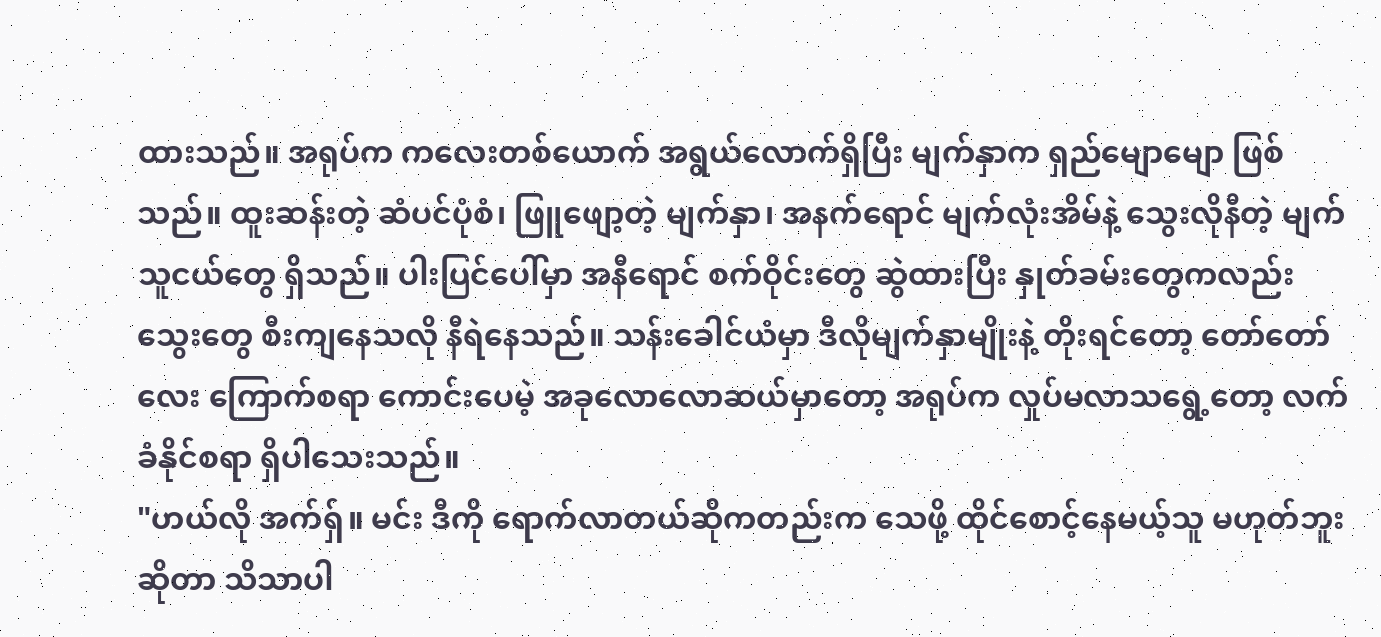ထားသည်။ အရုပ်က ကလေးတစ်ယောက် အရွယ်လောက်ရှိပြီး မျက်နှာက ရှည်မျောမျော ဖြစ်သည်။ ထူးဆန်းတဲ့ ဆံပင်ပုံစံ၊ ဖြူဖျော့တဲ့ မျက်နှာ၊ အနက်ရောင် မျက်လုံးအိမ်နဲ့ သွေးလိုနီတဲ့ မျက်သူငယ်တွေ ရှိသည်။ ပါးပြင်ပေါ်မှာ အနီရောင် စက်ဝိုင်းတွေ ဆွဲထားပြီး နှုတ်ခမ်းတွေကလည်း သွေးတွေ စီးကျနေသလို နီရဲနေသည်။ သန်းခေါင်ယံမှာ ဒီလိုမျက်နှာမျိုးနဲ့ တိုးရင်တော့ တော်တော်လေး ကြောက်စရာ ကောင်းပေမဲ့ အခုလောလောဆယ်မှာတော့ အရုပ်က လှုပ်မလာသရွေ့တော့ လက်ခံနိုင်စရာ ရှိပါသေးသည်။
"ဟယ်လို အက်ရှ်။ မင်း ဒီကို ရောက်လာတယ်ဆိုကတည်းက သေဖို့ ထိုင်စောင့်နေမယ့်သူ မဟုတ်ဘူးဆိုတာ သိသာပါ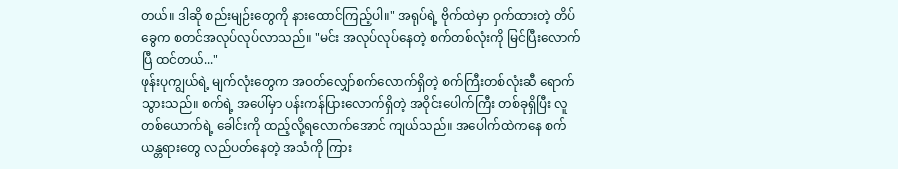တယ်။ ဒါဆို စည်းမျဉ်းတွေကို နားထောင်ကြည့်ပါ။" အရုပ်ရဲ့ ဗိုက်ထဲမှာ ဝှက်ထားတဲ့ တိပ်ခွေက စတင်အလုပ်လုပ်လာသည်။ "မင်း အလုပ်လုပ်နေတဲ့ စက်တစ်လုံးကို မြင်ပြီးလောက်ပြီ ထင်တယ်..."
ဖုန်းပုကျွယ်ရဲ့ မျက်လုံးတွေက အဝတ်လျှော်စက်လောက်ရှိတဲ့ စက်ကြီးတစ်လုံးဆီ ရောက်သွားသည်။ စက်ရဲ့ အပေါ်မှာ ပန်းကန်ပြားလောက်ရှိတဲ့ အဝိုင်းပေါက်ကြီး တစ်ခုရှိပြီး လူတစ်ယောက်ရဲ့ ခေါင်းကို ထည့်လို့ရလောက်အောင် ကျယ်သည်။ အပေါက်ထဲကနေ စက်ယန္တရားတွေ လည်ပတ်နေတဲ့ အသံကို ကြား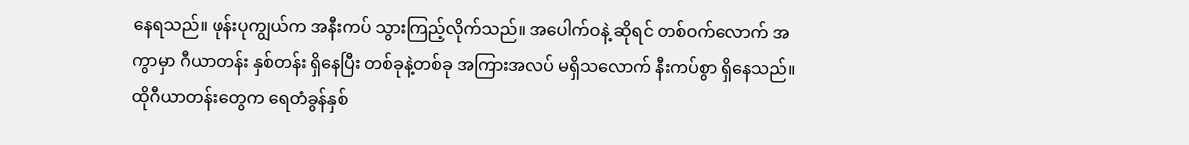နေရသည်။ ဖုန်းပုကျွယ်က အနီးကပ် သွားကြည့်လိုက်သည်။ အပေါက်ဝနဲ့ ဆိုရင် တစ်ဝက်လောက် အကွာမှာ ဂီယာတန်း နှစ်တန်း ရှိနေပြီး တစ်ခုနဲ့တစ်ခု အကြားအလပ် မရှိသလောက် နီးကပ်စွာ ရှိနေသည်။ ထိုဂီယာတန်းတွေက ရေတံခွန်နှစ်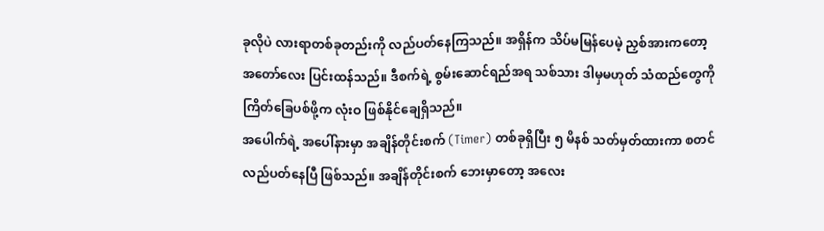ခုလိုပဲ လားရာတစ်ခုတည်းကို လည်ပတ်နေကြသည်။ အရှိန်က သိပ်မမြန်ပေမဲ့ ညှစ်အားကတော့ အတော်လေး ပြင်းထန်သည်။ ဒီစက်ရဲ့ စွမ်းဆောင်ရည်အရ သစ်သား ဒါမှမဟုတ် သံထည်တွေကို ကြိတ်ခြေပစ်ဖို့က လုံးဝ ဖြစ်နိုင်ချေရှိသည်။
အပေါက်ရဲ့ အပေါ်နားမှာ အချိန်တိုင်းစက် (Timer) တစ်ခုရှိပြီး ၅ မိနစ် သတ်မှတ်ထားကာ စတင် လည်ပတ်နေပြီ ဖြစ်သည်။ အချိန်တိုင်းစက် ဘေးမှာတော့ အလေး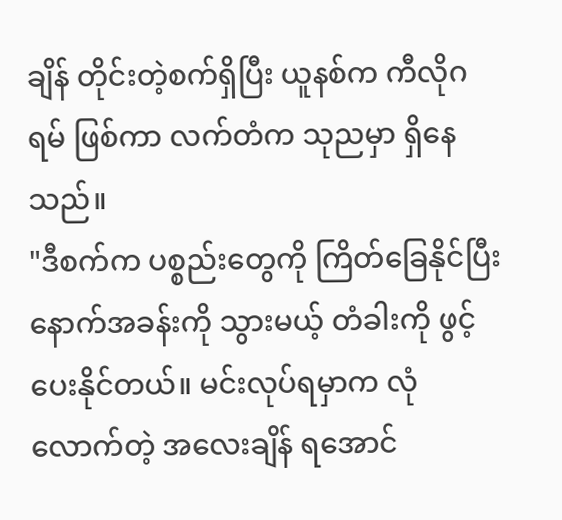ချိန် တိုင်းတဲ့စက်ရှိပြီး ယူနစ်က ကီလိုဂရမ် ဖြစ်ကာ လက်တံက သုညမှာ ရှိနေသည်။
"ဒီစက်က ပစ္စည်းတွေကို ကြိတ်ခြေနိုင်ပြီး နောက်အခန်းကို သွားမယ့် တံခါးကို ဖွင့်ပေးနိုင်တယ်။ မင်းလုပ်ရမှာက လုံလောက်တဲ့ အလေးချိန် ရအောင်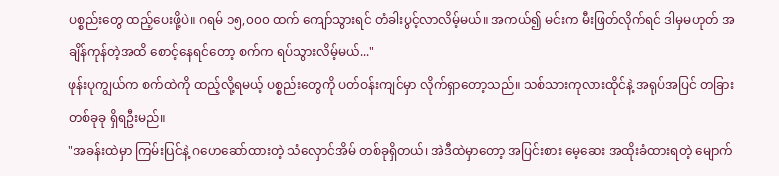ပစ္စည်းတွေ ထည့်ပေးဖို့ပဲ။ ဂရမ် ၁၅,၀၀၀ ထက် ကျော်သွားရင် တံခါးပွင့်လာလိမ့်မယ်။ အကယ်၍ မင်းက မီးဖြတ်လိုက်ရင် ဒါမှမဟုတ် အချိန်ကုန်တဲ့အထိ စောင့်နေရင်တော့ စက်က ရပ်သွားလိမ့်မယ်..."
ဖုန်းပုကျွယ်က စက်ထဲကို ထည့်လို့ရမယ့် ပစ္စည်းတွေကို ပတ်ဝန်းကျင်မှာ လိုက်ရှာတော့သည်။ သစ်သားကုလားထိုင်နဲ့ အရုပ်အပြင် တခြားတစ်ခုခု ရှိရဦးမည်။
"အခန်းထဲမှာ ကြမ်းပြင်နဲ့ ဂဟေဆော်ထားတဲ့ သံလှောင်အိမ် တစ်ခုရှိတယ်၊ အဲဒီထဲမှာတော့ အပြင်းစား မေ့ဆေး အထိုးခံထားရတဲ့ မျောက်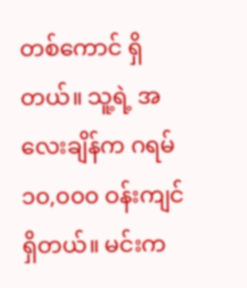တစ်ကောင် ရှိတယ်။ သူ့ရဲ့ အလေးချိန်က ဂရမ် ၁၀,၀၀၀ ဝန်းကျင် ရှိတယ်။ မင်းက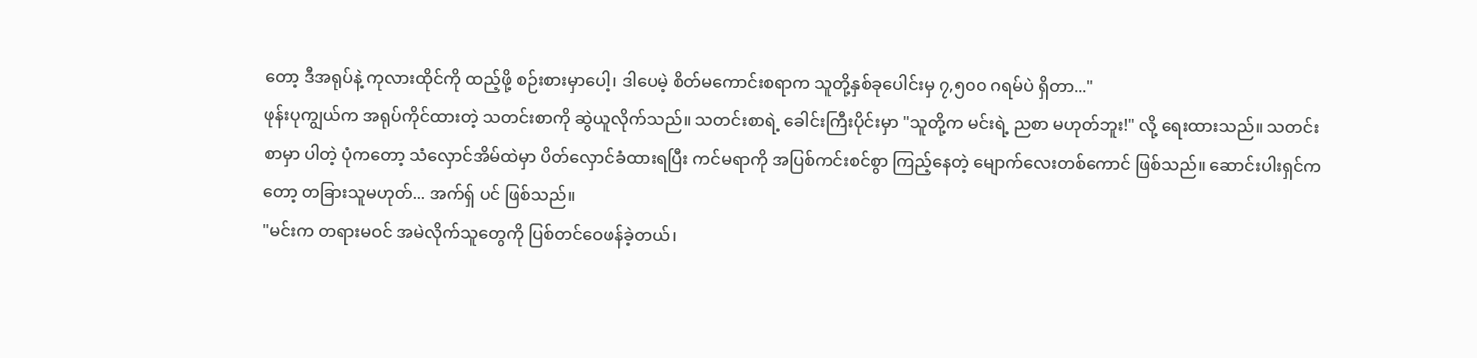တော့ ဒီအရုပ်နဲ့ ကုလားထိုင်ကို ထည့်ဖို့ စဉ်းစားမှာပေါ့၊ ဒါပေမဲ့ စိတ်မကောင်းစရာက သူတို့နှစ်ခုပေါင်းမှ ၇,၅၀၀ ဂရမ်ပဲ ရှိတာ..."
ဖုန်းပုကျွယ်က အရုပ်ကိုင်ထားတဲ့ သတင်းစာကို ဆွဲယူလိုက်သည်။ သတင်းစာရဲ့ ခေါင်းကြီးပိုင်းမှာ "သူတို့က မင်းရဲ့ ညစာ မဟုတ်ဘူး!" လို့ ရေးထားသည်။ သတင်းစာမှာ ပါတဲ့ ပုံကတော့ သံလှောင်အိမ်ထဲမှာ ပိတ်လှောင်ခံထားရပြီး ကင်မရာကို အပြစ်ကင်းစင်စွာ ကြည့်နေတဲ့ မျောက်လေးတစ်ကောင် ဖြစ်သည်။ ဆောင်းပါးရှင်ကတော့ တခြားသူမဟုတ်... အက်ရှ် ပင် ဖြစ်သည်။
"မင်းက တရားမဝင် အမဲလိုက်သူတွေကို ပြစ်တင်ဝေဖန်ခဲ့တယ်၊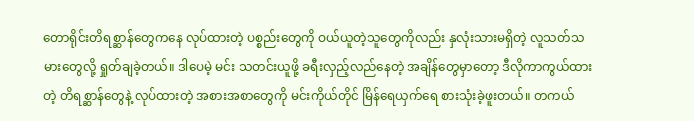တောရိုင်းတိရစ္ဆာန်တွေကနေ လုပ်ထားတဲ့ ပစ္စည်းတွေကို ဝယ်ယူတဲ့သူတွေကိုလည်း နှလုံးသားမရှိတဲ့ လူသတ်သမားတွေလို့ ရှုတ်ချခဲ့တယ်။ ဒါပေမဲ့ မင်း သတင်းယူဖို့ ခရီးလှည့်လည်နေတဲ့ အချိန်တွေမှာတော့ ဒီလိုကာကွယ်ထားတဲ့ တိရစ္ဆာန်တွေနဲ့ လုပ်ထားတဲ့ အစားအစာတွေကို မင်းကိုယ်တိုင် မြိန်ရေယှက်ရေ စားသုံးခဲ့ဖူးတယ်။ တကယ်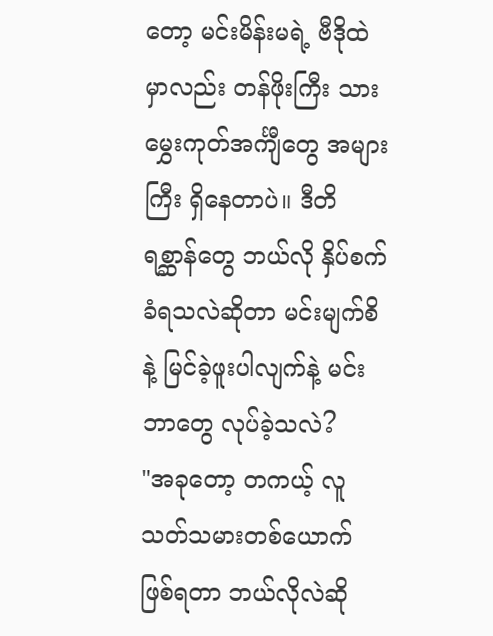တော့ မင်းမိန်းမရဲ့ ဗီဒိုထဲမှာလည်း တန်ဖိုးကြီး သားမွှေးကုတ်အင်္ကျီတွေ အများကြီး ရှိနေတာပဲ။ ဒီတိရစ္ဆာန်တွေ ဘယ်လို နှိပ်စက်ခံရသလဲဆိုတာ မင်းမျက်စိနဲ့ မြင်ခဲ့ဖူးပါလျက်နဲ့ မင်းဘာတွေ လုပ်ခဲ့သလဲ?
"အခုတော့ တကယ့် လူသတ်သမားတစ်ယောက် ဖြစ်ရတာ ဘယ်လိုလဲဆို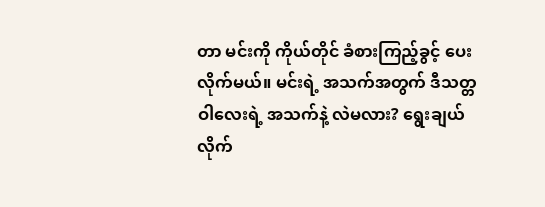တာ မင်းကို ကိုယ်တိုင် ခံစားကြည့်ခွင့် ပေးလိုက်မယ်။ မင်းရဲ့ အသက်အတွက် ဒီသတ္တဝါလေးရဲ့ အသက်နဲ့ လဲမလား? ရွေးချယ်လိုက်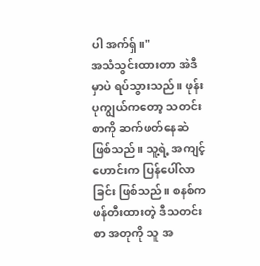ပါ အက်ရှ်။"
အသံသွင်းထားတာ အဲဒီမှာပဲ ရပ်သွားသည်။ ဖုန်းပုကျွယ်ကတော့ သတင်းစာကို ဆက်ဖတ်နေဆဲ ဖြစ်သည်။ သူ့ရဲ့ အကျင့်ဟောင်းက ပြန်ပေါ်လာခြင်း ဖြစ်သည်။ စနစ်က ဖန်တီးထားတဲ့ ဒီသတင်းစာ အတုကို သူ အ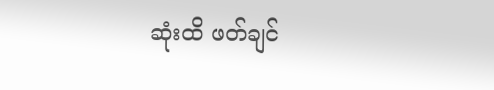ဆုံးထိ ဖတ်ချင်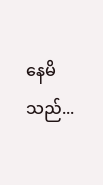နေမိသည်...